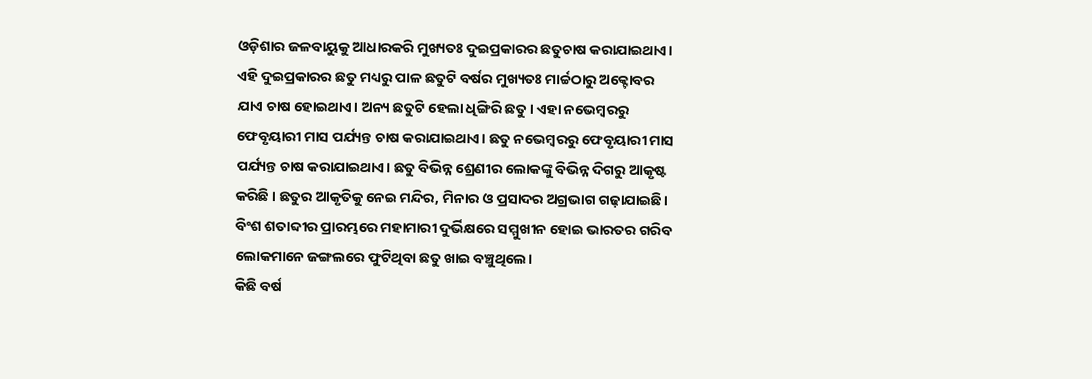ଓଡ଼ିଶାର ଜଳବାୟୁକୁ ଆଧାରକରି ମୁଖ୍ୟତଃ ଦୁଇପ୍ରକାରର ଛତୁଚାଷ କରାଯାଇଥାଏ। ଏହି ଦୁଇପ୍ରକାରର ଛତୁ ମଧ୍ୟରୁ ପାଳ ଛତୁଟି ବର୍ଷର ମୁଖ୍ୟତଃ ମାର୍ଚ୍ଚଠାରୁ ଅକ୍ଟୋବର ଯାଏ ଚାଷ ହୋଇଥାଏ। ଅନ୍ୟ ଛତୁଟି ହେଲା ଧିଙ୍ଗିରି ଛତୁ। ଏହା ନଭେମ୍ବରରୁ ଫେବୃୟାରୀ ମାସ ପର୍ଯ୍ୟନ୍ତ ଚାଷ କରାଯାଇଥାଏ। ଛତୁ ନଭେମ୍ବରରୁ ଫେବୃୟାରୀ ମାସ ପର୍ଯ୍ୟନ୍ତ ଚାଷ କରାଯାଇଥାଏ। ଛତୁ ବିଭିନ୍ନ ଶ୍ରେଣୀର ଲୋକଙ୍କୁ ବିଭିନ୍ନ ଦିଗରୁ ଆକୃଷ୍ଟ କରିଛି । ଛତୁର ଆକୃତିକୁ ନେଇ ମନ୍ଦିର, ମିନାର ଓ ପ୍ରସାଦର ଅଗ୍ରଭାଗ ଗଢ଼ାଯାଇଛି। ବିଂଶ ଶତାବ୍ଦୀର ପ୍ରାରମ୍ଭରେ ମହାମାରୀ ଦୁର୍ଭିକ୍ଷରେ ସମ୍ମୁଖୀନ ହୋଇ ଭାରତର ଗରିବ ଲୋକମାନେ ଜଙ୍ଗଲରେ ଫୁଟିଥିବା ଛତୁ ଖାଇ ବଞ୍ଚୁଥିଲେ।
କିଛି ବର୍ଷ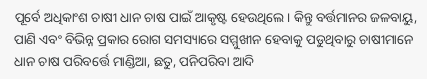ପୂର୍ବେ ଅଧିକାଂଶ ଚାଷୀ ଧାନ ଚାଷ ପାଇଁ ଆକୃଷ୍ଟ ହେଉଥିଲେ। କିନ୍ତୁ ବର୍ତ୍ତମାନର ଜଳବାୟୁ, ପାଣି ଏବଂ ବିଭିନ୍ନ ପ୍ରକାର ରୋଗ ସମସ୍ୟାରେ ସମ୍ମୁଖୀନ ହେବାକୁ ପଡୁଥିବାରୁ ଚାଷୀମାନେ ଧାନ ଚାଷ ପରିବର୍ତ୍ତେ ମାଣ୍ଡିଆ, ଛତୁ, ପନିପରିବା ଆଦି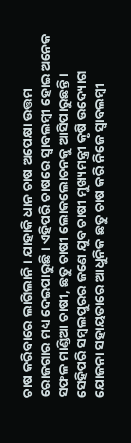ଚାଷ କରିବାରେ ଲାଗିଲାନି। ଯାହାକି ଧାନ ଚାଷ ଅପେକ୍ଷା ଉତ୍ତମ ରୋଜଗାର ମଧ୍ୟ ଦେଇପାରୁଛି। ଏହିପରି ଚାଷରେ ସ୍ବାବଲମ୍ବୀ ହୋଇ ଅନେକ ସଫଳ ମାଣ୍ଡିଆ ଚାଷୀ, ଛତୁ ଚାଷୀ ଲୋକଲୋଚନକୁ ଆସିପାରୁଛନ୍ତି। ସେହିପରି ସମ୍ବଲପୁରର ଜଣେ ଯୁବ ଚାଷୀ ମୁଖ୍ୟମନ୍ତ୍ରୀ କୃଷି ଉଦ୍ୟୋଗ ଯୋଜନା ସହାୟତାରେ ଆଧୁନିକ ଛତୁ ଚାଷ କରି ନିଜେ ସ୍ୱାବଲମ୍ବୀ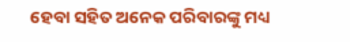ହେବା ସହିତ ଅନେକ ପରିବାରଙ୍କୁ ମଧ୍ୟ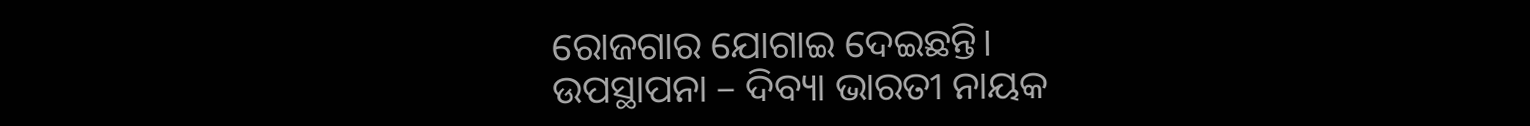ରୋଜଗାର ଯୋଗାଇ ଦେଇଛନ୍ତି।
ଉପସ୍ଥାପନା – ଦିବ୍ୟା ଭାରତୀ ନାୟକ